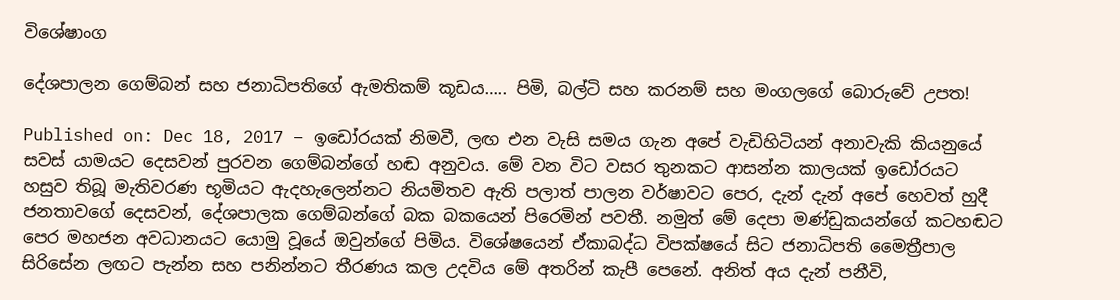විශේෂාංග

දේශපාලන ගෙම්බන් සහ ජනාධිපතිගේ ඇමතිකම් කූඩය….. පිමි, බල්ටි සහ කරනම් සහ මංගලගේ බොරුවේ උපත!

Published on: Dec 18, 2017 – ඉඩෝරයක් නිමවී, ලඟ එන වැසි සමය ගැන අපේ වැඩිහිටියන් අනාවැකි කියනුයේ සවස් යාමයට දෙසවන් පුරවන ගෙම්බන්ගේ හඬ අනුවය. මේ වන විට වසර තුනකට ආසන්න කාලයක් ඉඩෝරයට හසුව තිබූ මැතිවරණ භූමියට ඇදහැලෙන්නට නියමිතව ඇති පලාත් පාලන වර්ෂාවට පෙර, දැන් දැන් අපේ හෙවත් හුදී ජනතාවගේ දෙසවන්, දේශපාලක ගෙම්බන්ගේ බක බකයෙන් පිරෙමින් පවතී. නමුත් මේ දෙපා මණ්ඩුකයන්ගේ කටහඬට පෙර මහජන අවධානයට යොමු වූයේ ඔවුන්ගේ පිමිය. විශේෂයෙන් ඒකාබද්ධ විපක්ෂයේ සිට ජනාධිපති මෛත්‍රීපාල සිරිසේන ලඟට පැන්න සහ පනින්නට තීරණය කල උදවිය මේ අතරින් කැපී පෙනේ. අනිත් අය දැන් පනීවි,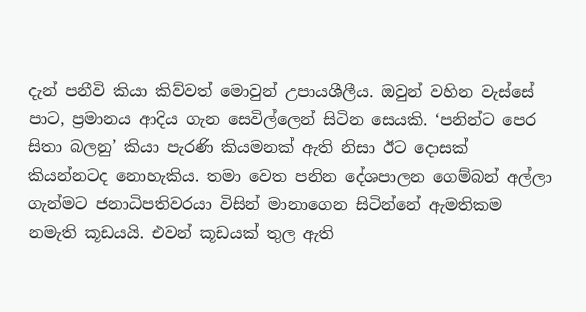දැන් පනීවි කියා කිව්වත් මොවුන් උපායශීලීය. ඔවුන් වහින වැස්සේ පාට, ප්‍රමානය ආදිය ගැන සෙවිල්ලෙන් සිටින සෙයකි. ‘පනින්ට පෙර සිතා බලනු’ කියා පැරණි කියමනක් ඇති නිසා ඊට දොසක් කියන්නටද නොහැකිය. තමා වෙත පනින දේශපාලන ගෙම්බන් අල්ලා ගැන්මට ජනාධිපතිවරයා විසින් මානාගෙන සිටින්නේ ඇමතිකම නමැති කූඩයයි. එවන් කූඩයක් තුල ඇති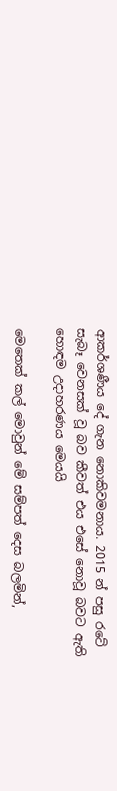ආකර්ශණීය දේ ගැන නොකිවමනාය. 2015 න් පසු රටේ සැබෑ වෙනසක් වූ බව කීවත් එය එසේ නොවූ බවට ඇති හොඳම උදාහරණය මෙයයි

මෙතෙක් කල් මොවුන් මේ සම්පත් දෙස බලමින්,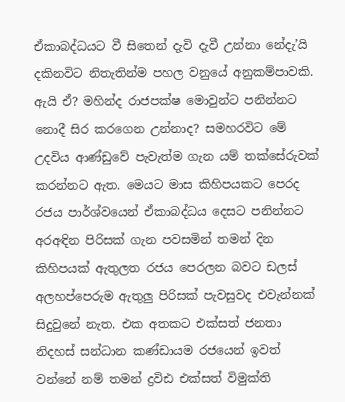ඒකාබද්ධයට වී සිතෙන් දැවි දැවී උන්නා නේදැ’යි දකිනවිට නිතැතින්ම පහල වනුයේ අනුකම්පාවකි. ඇයි ඒ? මහින්ද රාජපක්ෂ මොවුන්ට පනින්නට නොදී සිර කරගෙන උන්නාද? සමහරවිට මේ උදවිය ආණ්ඩුවේ පැවැත්ම ගැන යම් තක්සේරුවක් කරන්නට ඇත. මෙයට මාස කිහිපයකට පෙරද රජය පාර්ශ්වයෙන් ඒකාබද්ධය දෙසට පනින්නට අරඅඳින පිරිසක් ගැන පවසමින් තමන් දින කිහිපයක් ඇතුලත රජය පෙරලන බවට ඩලස් අලහප්පෙරුම ඇතුලු පිරිසක් පැවසුවද එවැන්නක් සිදුවුනේ නැත. එක අතකට එක්සත් ජනතා නිදහස් සන්ධාන කණ්ඩායම රජයෙන් ඉවත් වන්නේ නම් තමන් ද්‍රවිඪ එක්සත් විමුක්ති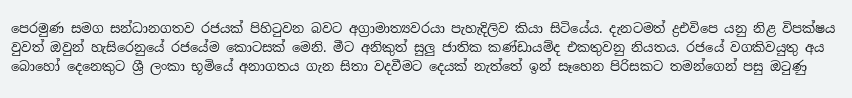පෙරමුණ සමග සන්ධානගතව රජයක් පිහිටුවන බවට අග්‍රාමාත්‍යවරයා පැහැදිලිව කියා සිටියේය. දැනටමත් ද්‍රඑවිපෙ යනු නිළ විපක්ෂය වුවත් ඔවුන් හැසිරෙනුයේ රජයේම කොටසක් මෙනි. මීට අනිකුත් සුලු ජාතික කණ්ඩායම්ද එකතුවනු නියතය. රජයේ වගකිවයුතු අය බොහෝ දෙනෙකුට ශ්‍රී ලංකා භූමියේ අනාගතය ගැන සිතා වදවීමට දෙයක් නැත්තේ ඉන් සෑහෙන පිරිසකට තමන්ගෙන් පසු ඔටුණු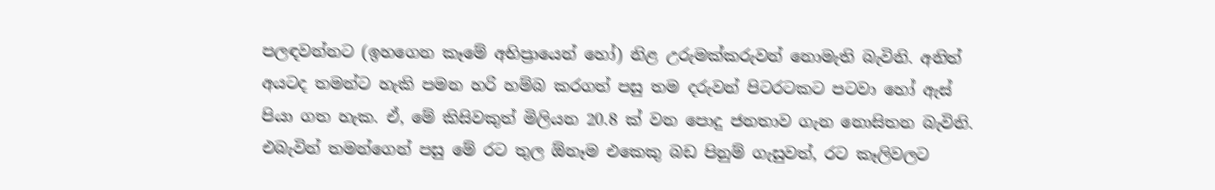පලඳවන්නට (ඉහගෙන කෑමේ අභිප්‍රායෙන් හෝ) නිළ උරුමක්කරුවන් නොමැති බැවිනි. අනිත් අයටද තමන්ට හැකි පමන හරි හම්බ කරගත් පසු තම දරුවන් පිටරටකට පටවා හෝ ඇස් පියා ගත හැක. ඒ, මේ කිසිවකුත් මිලියන 20.8 ක් වන පොදු ජනතාව ගැන නොසිතන බැවිනි. එබැවින් තමන්ගෙන් පසු මේ රට තුල ඕනෑම එකෙකු බඩ පිනුම් ගැසුවත්, රට කෑලිවලට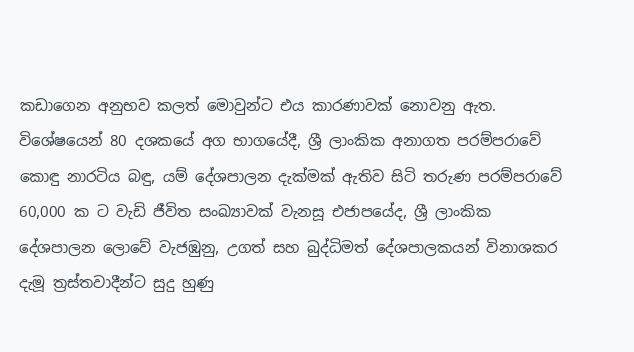කඩාගෙන අනුභව කලත් මොවුන්ට එය කාරණාවක් නොවනු ඇත. විශේෂයෙන් 80 දශකයේ අග භාගයේදී, ශ්‍රී ලාංකික අනාගත පරම්පරාවේ කොඳු නාරටිය බඳු, යම් දේශපාලන දැක්මක් ඇතිව සිටි තරුණ පරම්පරාවේ 60,000 ක ට වැඩි ජීවිත සංඛ්‍යාවක් වැනසූ එජාපයේද, ශ්‍රී ලාංකික දේශපාලන ලොවේ වැජඹුනු, උගත් සහ බුද්ධිමත් දේශපාලකයන් විනාශකර දැමූ ත්‍රස්තවාදීන්ට සුදු හුණු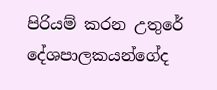පිරියම් කරන උතුරේ දේශපාලකයන්ගේද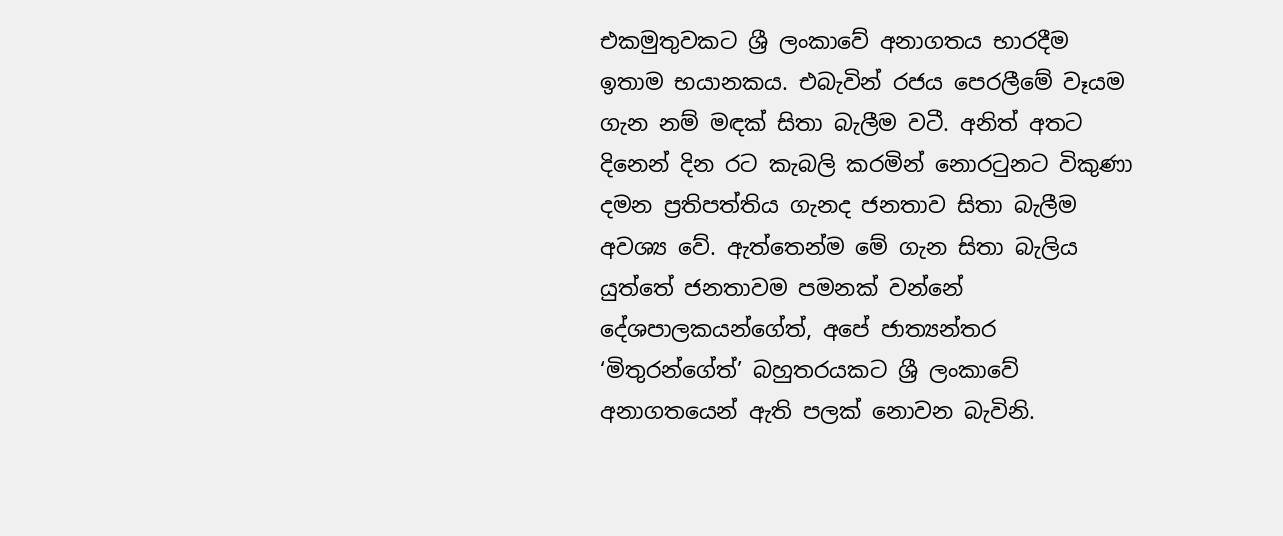එකමුතුවකට ශ්‍රී ලංකාවේ අනාගතය භාරදීම ඉතාම භයානකය. එබැවින් රජය පෙරලීමේ වෑයම ගැන නම් මඳක් සිතා බැලීම වටී. අනිත් අතට දිනෙන් දින රට කැබලි කරමින් නොරටුනට විකුණා දමන ප්‍රතිපත්තිය ගැනද ජනතාව සිතා බැලීම අවශ්‍ය වේ. ඇත්තෙන්ම මේ ගැන සිතා බැලිය යුත්තේ ජනතාවම පමනක් වන්නේ දේශපාලකයන්ගේත්, අපේ ජාත්‍යන්තර ‘මිතුරන්ගේත්’ බහුතරයකට ශ්‍රී ලංකාවේ අනාගතයෙන් ඇති පලක් නොවන බැවිනි.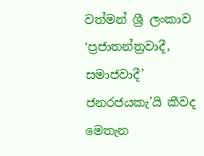වත්මන් ශ්‍රී ලංකාව ‘ප්‍රජාතන්ත්‍රවාදී, සමාජවාදී’ ජනරජයකැ’යි කීවද මෙතැන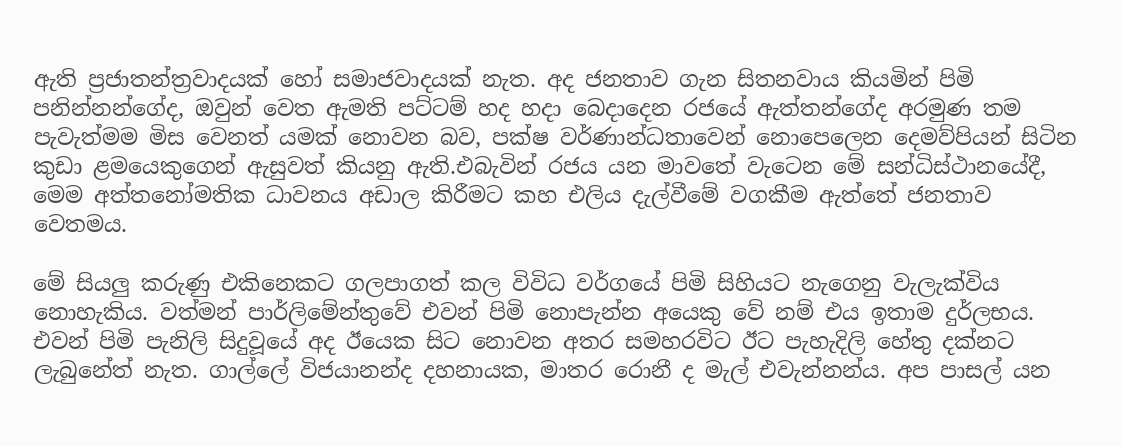ඇති ප්‍රජාතන්ත්‍රවාදයක් හෝ සමාජවාදයක් නැත. අද ජනතාව ගැන සිතනවාය කියමින් පිමි පනින්නන්ගේද, ඔවුන් වෙත ඇමති පට්ටම් හද හදා බෙදාදෙන රජයේ ඇත්තන්ගේද අරමුණ තම පැවැත්මම මිස වෙනත් යමක් නොවන බව, පක්ෂ වර්ණාන්ධතාවෙන් නොපෙලෙන දෙමව්පියන් සිටින කුඩා ළමයෙකුගෙන් ඇසුවත් කියනු ඇති.එබැවින් රජය යන මාවතේ වැටෙන මේ සන්ධිස්ථානයේදී, මෙම අත්තනෝමතික ධාවනය අඩාල කිරීමට කහ එලිය දැල්වීමේ වගකීම ඇත්තේ ජනතාව වෙතමය.

මේ සියලු කරුණු එකිනෙකට ගලපාගත් කල විවිධ වර්ගයේ පිමි සිහියට නැගෙනු වැලැක්විය නොහැකිය. වත්මන් පාර්ලිමේන්තුවේ එවන් පිමි නොපැන්න අයෙකු වේ නම් එය ඉතාම දුර්ලභය. එවන් පිමි පැනිලි සිදුවූයේ අද ඊයෙක සිට නොවන අතර සමහරවිට ඊට පැහැදිලි හේතු දක්නට ලැබුනේත් නැත. ගාල්ලේ විජයානන්ද දහනායක, මාතර රොනී ද මැල් එවැන්නන්ය. අප පාසල් යන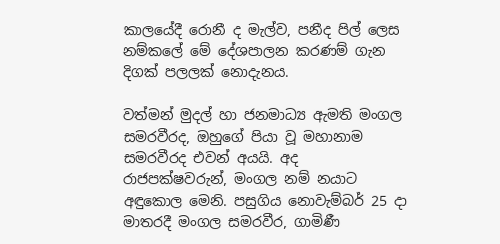කාලයේදී රොනී ද මැල්ව, පනීද පිල් ලෙස නම්කලේ මේ දේශපාලන කරණම් ගැන දිගක් පලලක් නොදැනය.

වත්මන් මුදල් හා ජනමාධ්‍ය ඇමති මංගල සමරවීරද, ඔහුගේ පියා වූ මහානාම සමරවීරද එවන් අයයි. අද රාජපක්ෂවරුන්, මංගල නම් නයාට අඳුකොල මෙනි. පසුගිය නොවැම්බර් 25 දා මාතරදී මංගල සමරවීර, ගාමිණී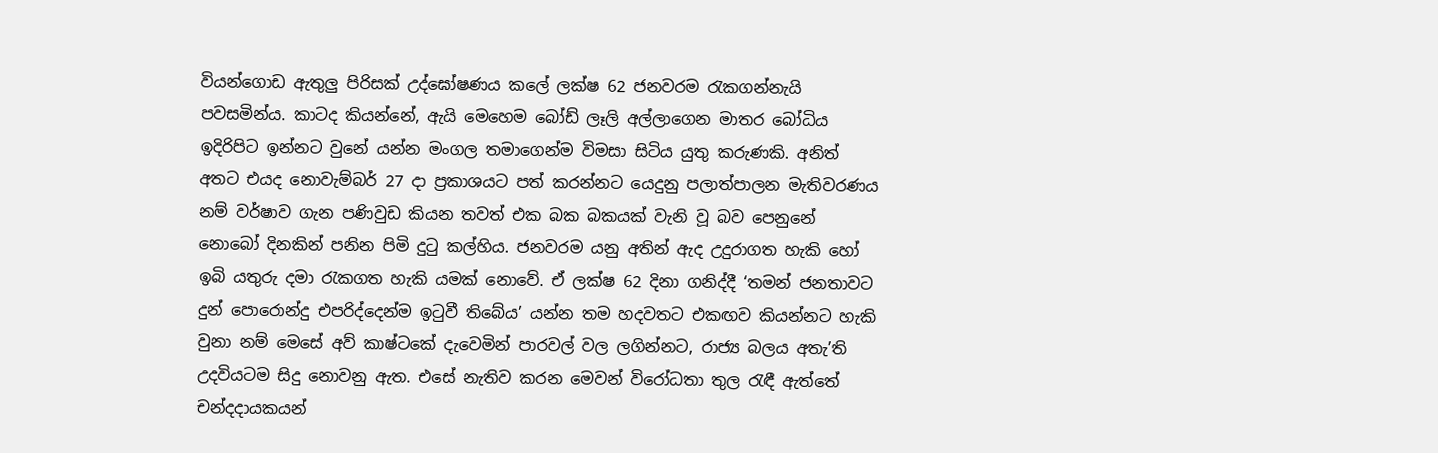වියන්ගොඩ ඇතුලු පිරිසක් උද්ඝෝෂණය කලේ ලක්ෂ 62 ජනවරම රැකගන්නැයි පවසමින්ය. කාටද කියන්නේ, ඇයි මෙහෙම බෝඩ් ලෑලි අල්ලාගෙන මාතර බෝධිය ඉදිරිපිට ඉන්නට වුනේ යන්න මංගල තමාගෙන්ම විමසා සිටිය යුතු කරුණකි. අනිත් අතට එයද නොවැම්බර් 27 දා ප්‍රකාශයට පත් කරන්නට යෙදුනු පලාත්පාලන මැතිවරණය නම් වර්ෂාව ගැන පණිවුඩ කියන තවත් එක බක බකයක් වැනි වූ බව පෙනුනේ නොබෝ දිනකින් පනින පිමි දුටු කල්හිය. ජනවරම යනු අතින් ඇද උදුරාගත හැකි හෝ ඉබි යතුරු දමා රැකගත හැකි යමක් නොවේ. ඒ ලක්ෂ 62 දිනා ගනිද්දී ‘තමන් ජනතාවට දුන් පොරොන්දු එපරිද්දෙන්ම ඉටුවී තිබේය’ යන්න තම හදවතට එකඟව කියන්නට හැකි වුනා නම් මෙසේ අව් කාෂ්ටකේ දැවෙමින් පාරවල් වල ලගින්නට, රාජ්‍ය බලය අතැ’ති උදවියටම සිදු නොවනු ඇත. එසේ නැතිව කරන මෙවන් විරෝධතා තුල රැඳී ඇත්තේ චන්දදායකයන්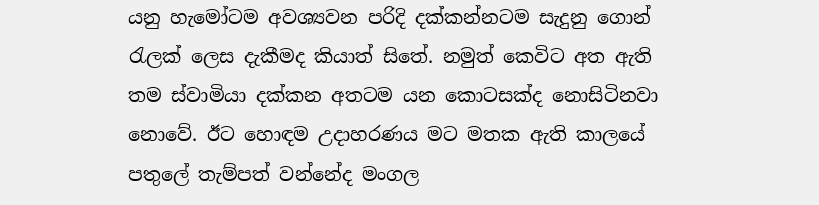යනු හැමෝටම අවශ්‍යවන පරිදි දක්කන්නටම සැදුනු ගොන් රැලක් ලෙස දැකීමද කියාත් සිතේ. නමුත් කෙවිට අත ඇති තම ස්වාමියා දක්කන අතටම යන කොටසක්ද නොසිටිනවා නොවේ. ඊට හොඳම උදාහරණය මට මතක ඇති කාලයේ පතුලේ තැම්පත් වන්නේද මංගල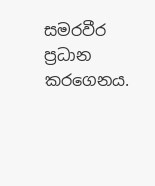සමරවීර ප්‍රධාන කරගෙනය.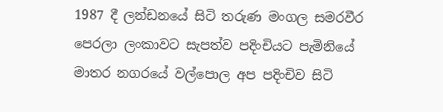1987 දී ලන්ඩනයේ සිටි තරුණ මංගල සමරවීර පෙරලා ලංකාවට සැපත්ව පදිංචියට පැමිනියේ මාතර නගරයේ වල්පොල අප පදිංචිව සිටි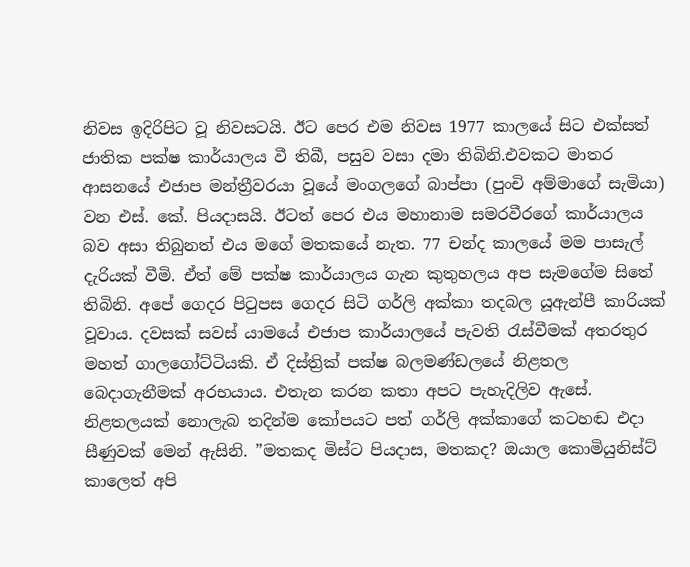නිවස ඉදිරිපිට වූ නිවසටයි. ඊට පෙර එම නිවස 1977 කාලයේ සිට එක්සත් ජාතික පක්ෂ කාර්යාලය වී තිබී, පසුව වසා දමා තිබිනි.එවකට මාතර ආසනයේ එජාප මන්ත්‍රීවරයා වූයේ මංගලගේ බාප්පා (පුංචි අම්මාගේ සැමියා) වන එස්. කේ. පියදාසයි. ඊටත් පෙර එය මහානාම සමරවීරගේ කාර්යාලය බව අසා තිබුනත් එය මගේ මතකයේ නැත. 77 චන්ද කාලයේ මම පාසැල් දැරියක් වීමි. ඒත් මේ පක්ෂ කාර්යාලය ගැන කුතුහලය අප සැමගේම සිතේ තිබිනි. අපේ ගෙදර පිටුපස ගෙදර සිටි ගර්ලි අක්කා තදබල යූඇන්පී කාරියක් වූවාය. දවසක් සවස් යාමයේ එජාප කාර්යාලයේ පැවති රැස්වීමක් අතරතුර මහත් ගාලගෝට්ටියකි. ඒ දිස්ත්‍රික් පක්ෂ බලමණ්ඩලයේ නිළතල බෙදාගැනීමක් අරභයාය. එතැන කරන කතා අපට පැහැදිලිව ඇසේ. නිළතලයක් නොලැබ තදින්ම කෝපයට පත් ගර්ලි අක්කාගේ කටහඬ එදා සීණුවක් මෙන් ඇසිනි. ”මතකද මිස්ට පියදාස, මතකද? ඔයාල කොමියුනිස්ට් කාලෙත් අපි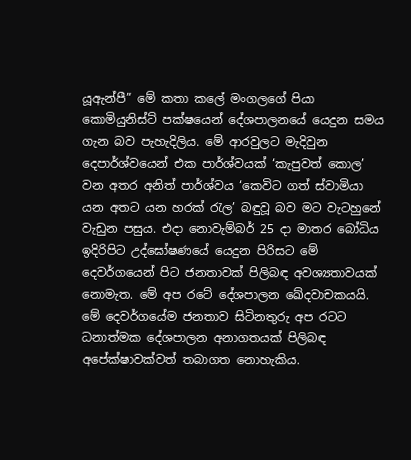යූඇන්පී” මේ කතා කලේ මංගලගේ පියා කොමියුනිස්ට් පක්ෂයෙන් දේශපාලනයේ යෙදුන සමය ගැන බව පැහැදිලිය. මේ ආරවුලට මැදිවුන දෙපාර්ශ්වයෙන් එක පාර්ශ්වයක් ‘කැපුවත් කොල’ වන අතර අනිත් පාර්ශ්වය ‘කෙවිට ගත් ස්වාමියා යන අතට යන හරක් රැල’ බඳුවූ බව මට වැටහුනේ වැඩුන පසුය. එදා නොවැම්බර් 25 දා මාතර බෝධිය ඉදිරිපිට උද්ඝෝෂණයේ යෙදුන පිරිසට මේ දෙවර්ගයෙන් පිට ජනතාවක් පිලිබඳ අවශ්‍යතාවයක් නොමැත. මේ අප රටේ දේශපාලන ඛේදවාචකයයි. මේ දෙවර්ගයේම ජනතාව සිටිනතුරු අප රටට ධනාත්මක දේශපාලන අනාගතයක් පිලිබඳ අපේක්ෂාවක්වත් තබාගත නොහැකිය.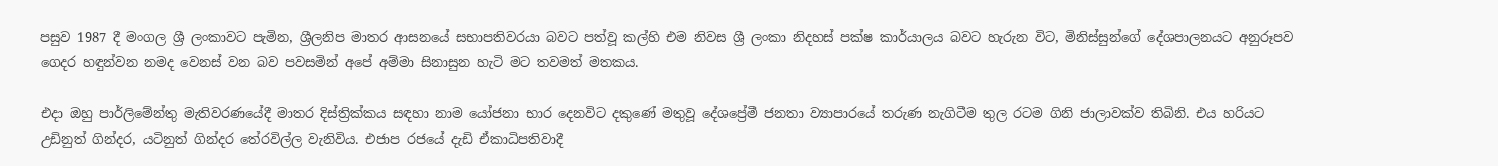පසුව 1987 දී මංගල ශ්‍රී ලංකාවට පැමින, ශ්‍රීලනිප මාතර ආසනයේ සභාපතිවරයා බවට පත්වූ කල්හි එම නිවස ශ්‍රී ලංකා නිදහස් පක්ෂ කාර්යාලය බවට හැරුන විට, මිනිස්සුන්ගේ දේශපාලනයට අනුරූපව ගෙදර හඳුන්වන නමද වෙනස් වන බව පවසමින් අපේ අම්මා සිනාසුන හැටි මට තවමත් මතකය.

එදා ඔහු පාර්ලිමේන්තු මැතිවරණයේදී මාතර දිස්ත්‍රික්කය සඳහා නාම යෝජනා භාර දෙනවිට දකුණේ මතුවූ දේශප්‍රේමී ජනතා ව්‍යාපාරයේ තරුණ නැගිටීම තුල රටම ගිනි ජාලාවක්ව තිබිනි. එය හරියට උඩිනුත් ගින්දර, යටිනුත් ගින්දර තේරවිල්ල වැනිවිය. එජාප රජයේ දැඩි ඒකාධිපතිවාදී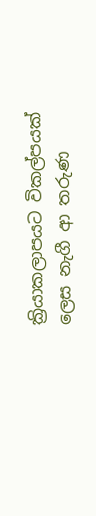ක්‍රියාකලාපයට විකල්පයක් ලෙස නැගී ආ තරුණ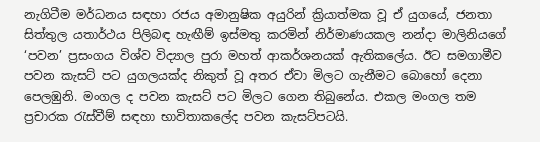නැගිටීම මර්ධනය සඳහා රජය අමානුෂික අයුරින් ක්‍රියාත්මක වූ ඒ යුගයේ, ජනතා සිත්තුල යතාර්ථය පිලිබඳ හැඟීම් ඉස්මතු කරමින් නිර්මාණයකල නන්දා මාලිනියගේ ‘පවන’ ප්‍රසංගය විශ්ව විද්‍යාල පුරා මහත් ආකර්ශනයක් ඇතිකලේය. ඊට සමගාමීව පවන කැසට් පට යුගලයක්ද නිකුත් වූ අතර ඒවා මිලට ගැනීමට බොහෝ දෙනා පෙලඹුනි. මංගල ද පවන කැසට් පට මිලට ගෙන තිබුනේය. එකල මංගල තම ප්‍රචාරක රැස්වීම් සඳහා භාවිතාකලේද පවන කැසට්පටයි.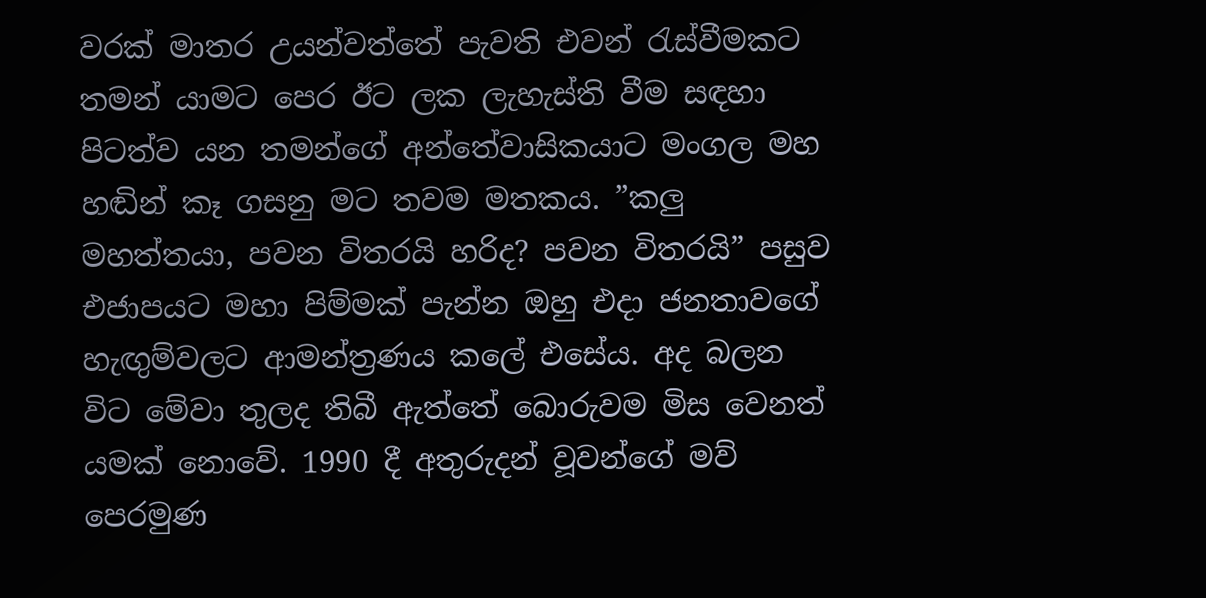වරක් මාතර උයන්වත්තේ පැවති එවන් රැස්වීමකට තමන් යාමට පෙර ඊට ලක ලැහැස්ති වීම සඳහා පිටත්ව යන තමන්ගේ අන්තේවාසිකයාට මංගල මහ හඬින් කෑ ගසනු මට තවම මතකය. ”කලු මහත්තයා, පවන විතරයි හරිද? පවන විතරයි” පසුව එජාපයට මහා පිම්මක් පැන්න ඔහු එදා ජනතාවගේ හැඟුම්වලට ආමන්ත්‍රණය කලේ එසේය. අද බලන විට මේවා තුලද තිබී ඇත්තේ බොරුවම මිස වෙනත් යමක් නොවේ. 1990 දී අතුරුදන් වූවන්ගේ මව් පෙරමුණ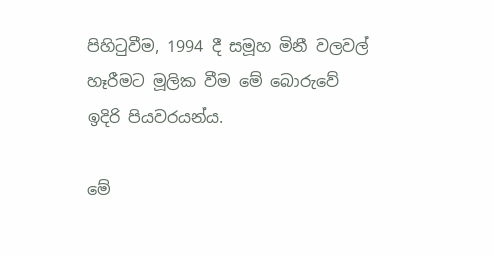පිහිටුවීම, 1994 දී සමූහ මිනී වලවල් හෑරීමට මූලික වීම මේ බොරුවේ ඉදිරි පියවරයන්ය.

මේ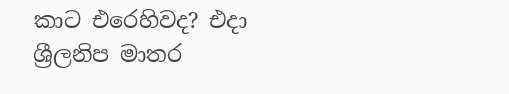කාට එරෙහිවද? එදා ශ්‍රීලනිප මාතර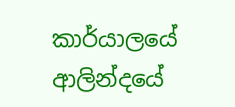කාර්යාලයේ ආලින්දයේ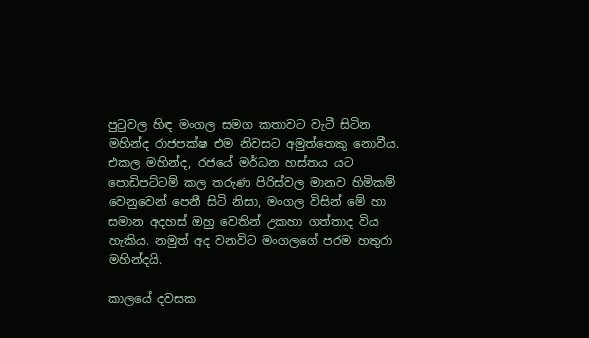පුටුවල හිඳ මංගල සමග කතාවට වැටී සිටින මහින්ද රාජපක්ෂ එම නිවසට අමුත්තෙකු නොවීය. එකල මහින්ද, රජයේ මර්ධන හස්තය යට පොඩිපට්ටම් කල තරුණ පිරිස්වල මානව හිමිකම් වෙනුවෙන් පෙනී සිටි නිසා, මංගල විසින් මේ හා සමාන අදහස් ඔහු වෙතින් උකහා ගත්තාද විය හැකිය. නමුත් අද වනවිට මංගලගේ පරම හතුරා මහින්දයි.

කාලයේ දවසක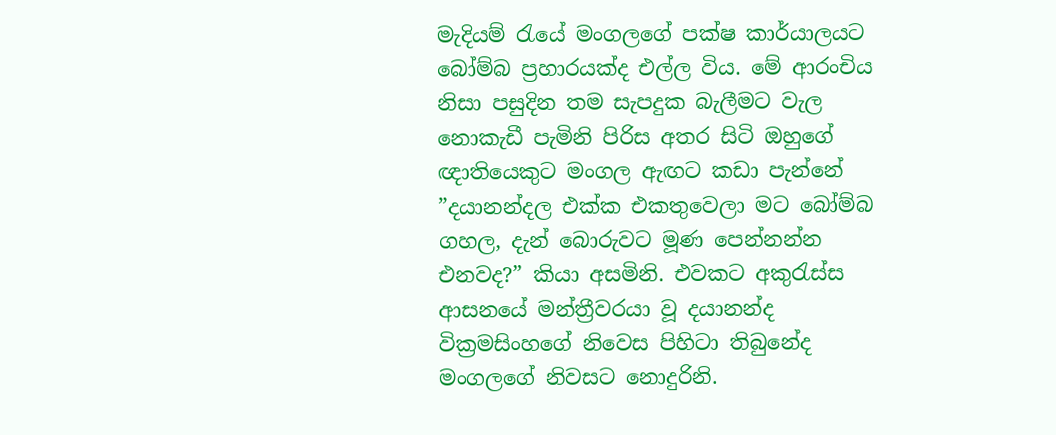මැදියම් රැයේ මංගලගේ පක්ෂ කාර්යාලයට බෝම්බ ප්‍රහාරයක්ද එල්ල විය. මේ ආරංචිය නිසා පසුදින තම සැපදුක බැලීමට වැල නොකැඩී පැමිනි පිරිස අතර සිටි ඔහුගේ ඥාතියෙකුට මංගල ඇඟට කඩා පැන්නේ ”දයානන්දල එක්ක එකතුවෙලා මට බෝම්බ ගහල, දැන් බොරුවට මූණ පෙන්නන්න එනවද?” කියා අසමිනි. එවකට අකුරැස්ස ආසනයේ මන්ත්‍රීවරයා වූ දයානන්ද වික්‍රමසිංහගේ නිවෙස පිහිටා තිබුනේද මංගලගේ නිවසට නොදුරිනි.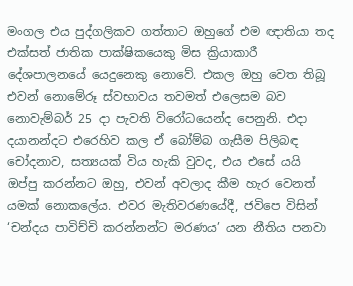මංගල එය පුද්ගලිකව ගත්තාට ඔහුගේ එම ඥාතියා තද එක්සත් ජාතික පාක්ෂිකයෙකු මිස ක්‍රියාකාරී දේශපාලනයේ යෙදුනෙකු නොවේ. එකල ඔහු වෙත තිබූ එවන් නොමේරූ ස්වභාවය තවමත් එලෙසම බව නොවැම්බර් 25 දා පැවති විරෝධයෙන්ද පෙනුනි. එදා දයානන්දට එරෙහිව කල ඒ බෝම්බ ගැසීම පිලිබඳ චෝදනාව, සත්‍යයක් විය හැකි වුවද, එය එසේ යයි ඔප්පු කරන්නට ඔහු, එවන් අවලාද කීම හැර වෙනත් යමක් නොකලේය. එවර මැතිවරණයේදී, ජවිපෙ විසින් ‘චන්දය පාවිච්චි කරන්නන්ට මරණය’ යන නීතිය පනවා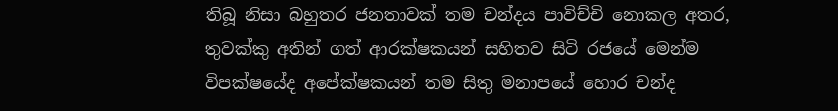තිබූ නිසා බහුතර ජනතාවක් තම චන්දය පාවිච්චි නොකල අතර, තුවක්කු අතින් ගත් ආරක්ෂකයන් සහිතව සිටි රජයේ මෙන්ම විපක්ෂයේද අපේක්ෂකයන් තම සිතු මනාපයේ හොර චන්ද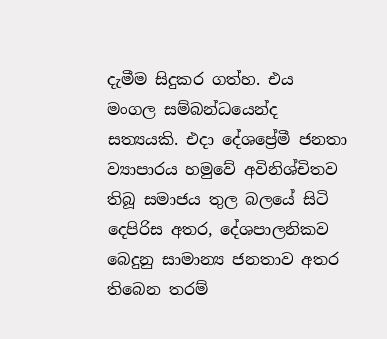දැමීම සිදුකර ගත්හ. එය මංගල සම්බන්ධයෙන්ද සත්‍යයකි. එදා දේශප්‍රේමී ජනතා ව්‍යාපාරය හමුවේ අවිනිශ්චිතව තිබූ සමාජය තුල බලයේ සිටි දෙපිරිස අතර, දේශපාලනිකව බෙදුනු සාමාන්‍ය ජනතාව අතර තිබෙන තරම්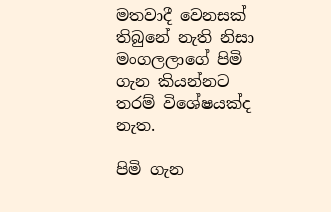මතවාදී වෙනසක් තිබුනේ නැති නිසා මංගලලාගේ පිමි ගැන කියන්නට තරම් විශේෂයක්ද නැත.

පිමි ගැන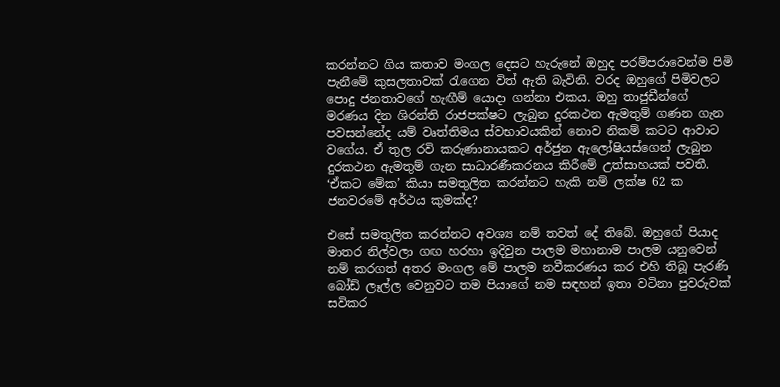කරන්නට ගිය කතාව මංගල දෙසට හැරුනේ ඔහුද පරම්පරාවෙන්ම පිමි පැනීමේ කුසලතාවක් රැගෙන විත් ඇති බැවිනි. වරද ඔහුගේ පිමිවලට පොදු ජනතාවගේ හැඟීම් යොදා ගන්නා එකය. ඔහු තාජුඩීන්ගේ මරණය දින ශිරන්ති රාජපක්ෂට ලැබුන දුරකථන ඇමතුම් ගණන ගැන පවසන්නේද යම් වෘත්තිමය ස්වභාවයකින් නොව නිකම් කටට ආවාට වගේය. ඒ තුල රවි කරුණානායකට අර්ජුන ඇලෝෂියස්ගෙන් ලැබුන දුරකථන ඇමතුම් ගැන සාධාරණීකරනය කිරීමේ උත්සාහයක් පවතී. ‘ඒකට මේක’ කියා සමතුලිත කරන්නට හැකි නම් ලක්ෂ 62 ක ජනවරමේ අර්ථය කුමක්ද?

එසේ සමතුලිත කරන්නට අවශ්‍ය නම් තවත් දේ තිබේ. ඔහුගේ පියාද මාතර නිල්වලා ගඟ හරහා ඉදිවුන පාලම මහානාම පාලම යනුවෙන් නම් කරගත් අතර මංගල මේ පාලම නවීකරණය කර එහි තිබූ පැරණි බෝඩ් ලෑල්ල වෙනුවට තම පියාගේ නම සඳහන් ඉතා වටිනා පුවරුවක් සවිකර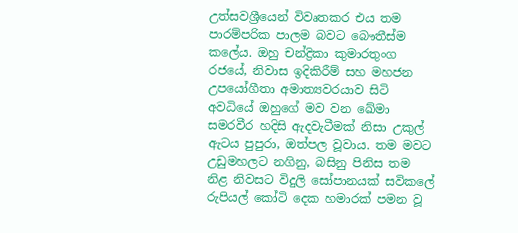උත්සවශ්‍රීයෙන් විවෘතකර එය තම පාරම්පරික පාලම බවට බෞතීස්ම කලේය. ඔහු චන්ද්‍රිකා කුමාරතුංග රජයේ, නිවාස ඉදිකිරීම් සහ මහජන උපයෝගීතා අමාත්‍යවරයාව සිටි අවධියේ ඔහුගේ මව වන ඛේමා සමරවීර හදිසි ඇදවැටීමක් නිසා උකුල් ඇටය පුපුරා, ඔත්පල වූවාය. තම මවට උඩුමහලට නගිනු, බසිනු පිනිස තම නිළ නිවසට විදුලි සෝපානයක් සවිකලේ රුපියල් කෝටි දෙක හමාරක් පමන වූ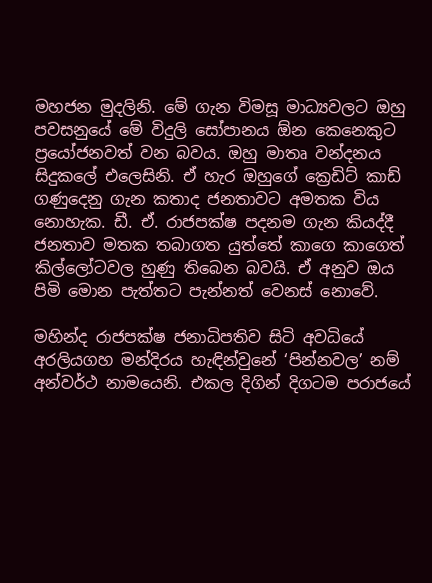මහජන මුදලිනි. මේ ගැන විමසූ මාධ්‍යවලට ඔහු පවසනුයේ මේ විදුලි සෝපානය ඕන කෙනෙකුට ප්‍රයෝජනවත් වන බවය. ඔහු මාතෘ වන්දනය සිදුකලේ එලෙසිනි. ඒ හැර ඔහුගේ ක්‍රෙඩිට් කාඩ් ගණුදෙනු ගැන කතාද ජනතාවට අමතක විය නොහැක. ඩී. ඒ. රාජපක්ෂ පදනම ගැන කියද්දී ජනතාව මතක තබාගත යුත්තේ කාගෙ කාගෙත් කිල්ලෝටවල හුණු තිබෙන බවයි. ඒ අනුව ඔය පිමි මොන පැත්තට පැන්නත් වෙනස් නොවේ.

මහින්ද රාජපක්ෂ ජනාධිපතිව සිටි අවධියේ අරලියගහ මන්දිරය හැඳින්වුනේ ‘පින්නවල’ නම් අන්වර්ථ නාමයෙනි. එකල දිගින් දිගටම පරාජයේ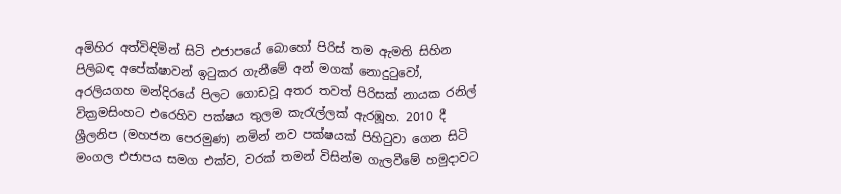අමිහිර අත්විඳිමින් සිටි එජාපයේ බොහෝ පිරිස් තම ඇමති සිහින පිලිබඳ අපේක්ෂාවන් ඉටුකර ගැනීමේ අන් මගක් නොදුටුවෝ, අරලියගහ මන්දිරයේ පිලට ගොඩවූ අතර තවත් පිරිසක් නායක රනිල් වික්‍රමසිංහට එරෙහිව පක්ෂය තුලම කැරැල්ලක් ඇරඹූහ. 2010 දී ශ්‍රීලනිප (මහජන පෙරමුණ) නමින් නව පක්ෂයක් පිහිටුවා ගෙන සිටි මංගල එජාපය සමග එක්ව, වරක් තමන් විසින්ම ගැලවීමේ හමුදාවට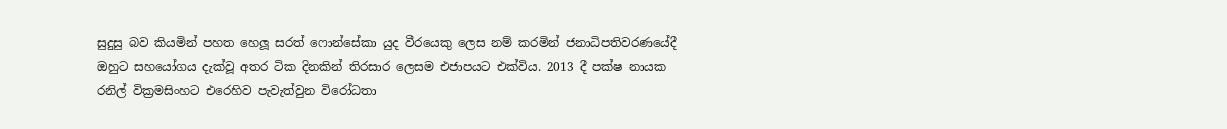සුදුසු බව කියමින් පහත හෙලූ සරත් ෆොන්සේකා යුද වීරයෙකු ලෙස නම් කරමින් ජනාධිපතිවරණයේදී ඔහුට සහයෝගය දැක්වූ අතර ටික දිනකින් තිරසාර ලෙසම එජාපයට එක්විය. 2013 දී පක්ෂ නායක රනිල් වික්‍රමසිංහට එරෙහිව පැවැත්වුන විරෝධතා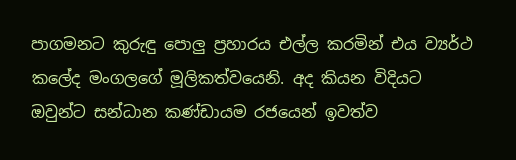පාගමනට කුරුඳු පොලු ප්‍රහාරය එල්ල කරමින් එය ව්‍යර්ථ කලේද මංගලගේ මූලිකත්වයෙනි. අද කියන විදියට ඔවුන්ට සන්ධාන කණ්ඩායම රජයෙන් ඉවත්ව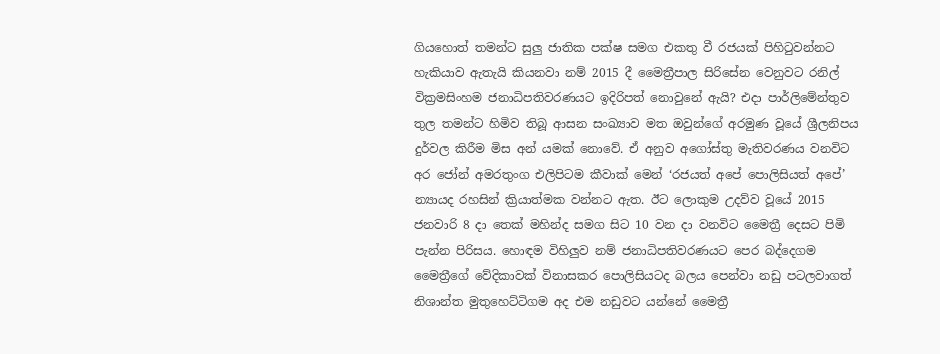ගියහොත් තමන්ට සුලු ජාතික පක්ෂ සමග එකතු වී රජයක් පිහිටුවන්නට හැකියාව ඇතැයි කියනවා නම් 2015 දී මෛත්‍රීපාල සිරිසේන වෙනුවට රනිල් වික්‍රමසිංහම ජනාධිපතිවරණයට ඉදිරිපත් නොවුනේ ඇයි? එදා පාර්ලිමේන්තුව තුල තමන්ට හිමිව තිබූ ආසන සංඛ්‍යාව මත ඔවුන්ගේ අරමුණ වූයේ ශ්‍රීලනිපය දුර්වල කිරීම මිස අන් යමක් නොවේ. ඒ අනුව අගෝස්තු මැතිවරණය වනවිට අර ජෝන් අමරතුංග එලිපිටම කීවාක් මෙන් ‘රජයත් අපේ පොලිසියත් අපේ’ න්‍යායද රහසින් ක්‍රියාත්මක වන්නට ඇත. ඊට ලොකුම උදව්ව වූයේ 2015 ජනවාරි 8 දා තෙක් මහින්ද සමග සිට 10 වන දා වනවිට මෛත්‍රී දෙසට පිමි පැන්න පිරිසය. හොඳම විහිලුව නම් ජනාධිපතිවරණයට පෙර බද්දෙගම මෛත්‍රීගේ වේදිකාවක් විනාසකර පොලිසියටද බලය පෙන්වා නඩු පටලවාගත් නිශාන්ත මුතුහෙට්ටිගම අද එම නඩුවට යන්නේ මෛත්‍රී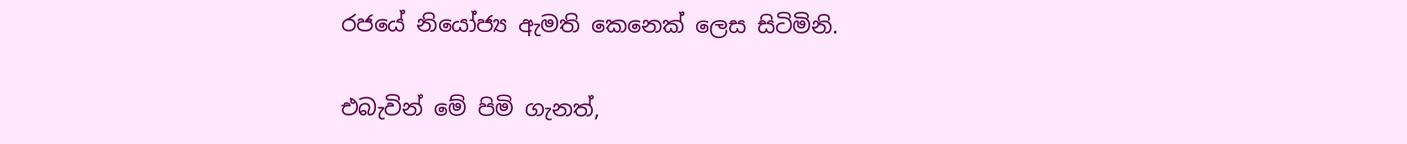රජයේ නියෝජ්‍ය ඇමති කෙනෙක් ලෙස සිටිමිනි.

එබැවින් මේ පිමි ගැනත්,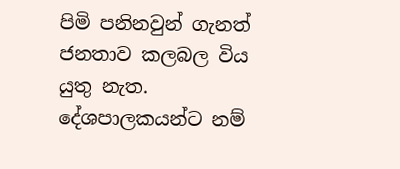පිමි පනිනවුන් ගැනත් ජනතාව කලබල විය යුතු නැත. දේශපාලකයන්ට නම්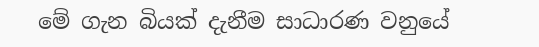මේ ගැන බියක් දැනීම සාධාරණ වනුයේ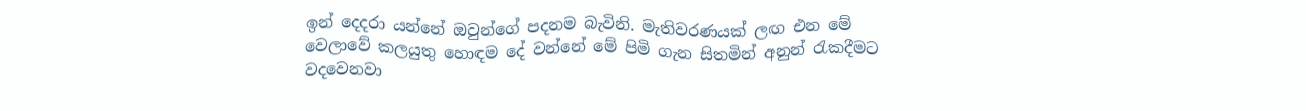ඉන් දෙදරා යන්නේ ඔවුන්ගේ පදනම බැවිනි. මැතිවරණයක් ලඟ එන මේ වෙලාවේ කලයුතු හොඳම දේ වන්නේ මේ පිමි ගැන සිතමින් අනුන් රැකදීමට වදවෙනවා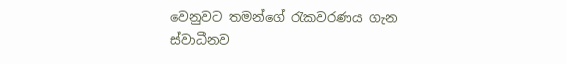වෙනුවට තමන්ගේ රැකවරණය ගැන ස්වාධීනව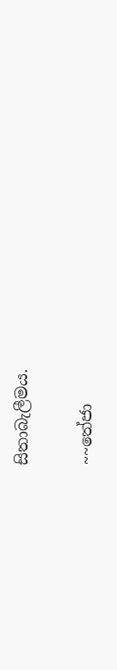සිතාබැලීමය.

~~තේජා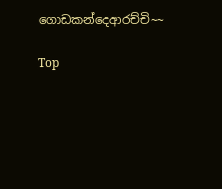ගොඩකන්දෙආරච්චි~~

Top